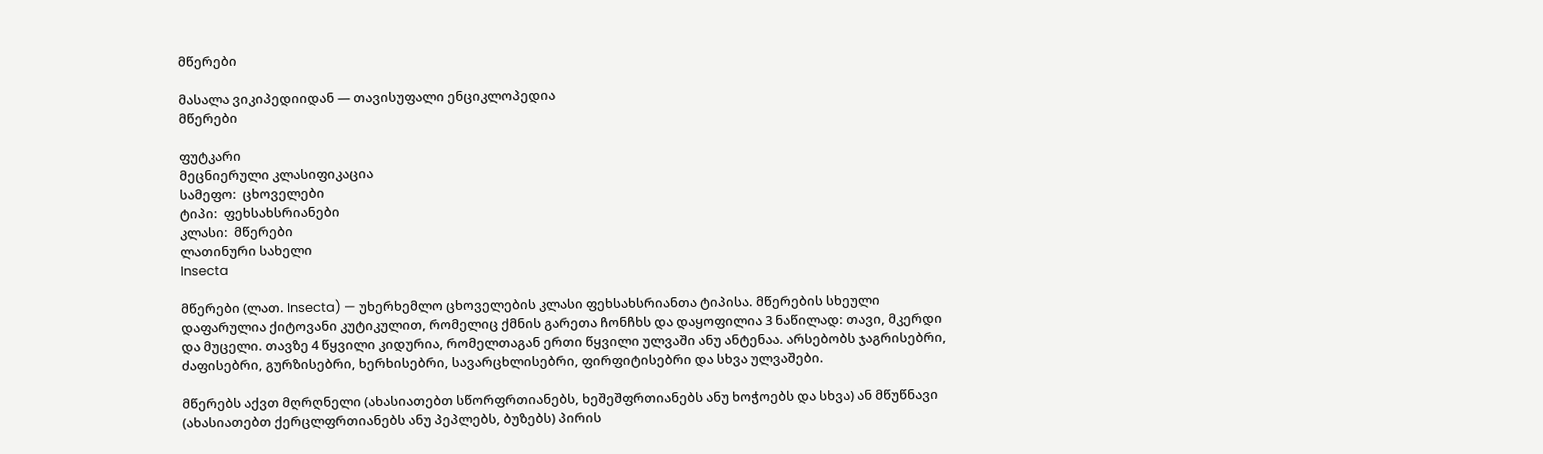მწერები

მასალა ვიკიპედიიდან — თავისუფალი ენციკლოპედია
მწერები

ფუტკარი
მეცნიერული კლასიფიკაცია
სამეფო:  ცხოველები
ტიპი:  ფეხსახსრიანები
კლასი:  მწერები
ლათინური სახელი
Insecta

მწერები (ლათ. Insecta) — უხერხემლო ცხოველების კლასი ფეხსახსრიანთა ტიპისა. მწერების სხეული დაფარულია ქიტოვანი კუტიკულით, რომელიც ქმნის გარეთა ჩონჩხს და დაყოფილია 3 ნაწილად: თავი, მკერდი და მუცელი. თავზე 4 წყვილი კიდურია, რომელთაგან ერთი წყვილი ულვაში ანუ ანტენაა. არსებობს ჯაგრისებრი, ძაფისებრი, გურზისებრი, ხერხისებრი, სავარცხლისებრი, ფირფიტისებრი და სხვა ულვაშები.

მწერებს აქვთ მღრღნელი (ახასიათებთ სწორფრთიანებს, ხეშეშფრთიანებს ანუ ხოჭოებს და სხვა) ან მწუწნავი (ახასიათებთ ქერცლფრთიანებს ანუ პეპლებს, ბუზებს) პირის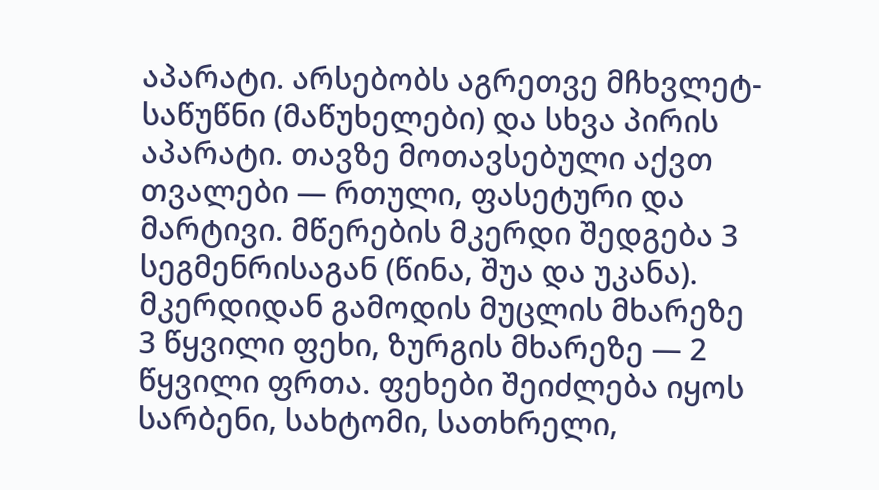აპარატი. არსებობს აგრეთვე მჩხვლეტ-საწუწნი (მაწუხელები) და სხვა პირის აპარატი. თავზე მოთავსებული აქვთ თვალები — რთული, ფასეტური და მარტივი. მწერების მკერდი შედგება 3 სეგმენრისაგან (წინა, შუა და უკანა). მკერდიდან გამოდის მუცლის მხარეზე 3 წყვილი ფეხი, ზურგის მხარეზე — 2 წყვილი ფრთა. ფეხები შეიძლება იყოს სარბენი, სახტომი, სათხრელი,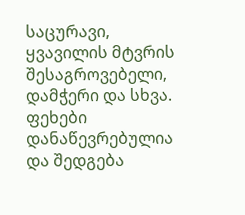საცურავი, ყვავილის მტვრის შესაგროვებელი, დამჭერი და სხვა. ფეხები დანაწევრებულია და შედგება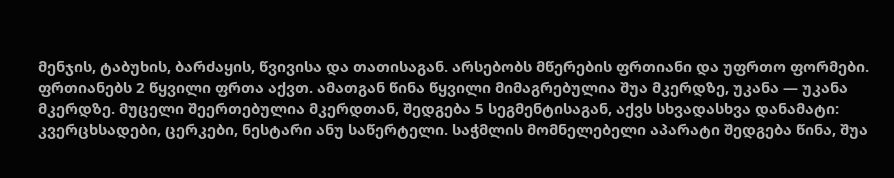მენჯის, ტაბუხის, ბარძაყის, წვივისა და თათისაგან. არსებობს მწერების ფრთიანი და უფრთო ფორმები. ფრთიანებს 2 წყვილი ფრთა აქვთ. ამათგან წინა წყვილი მიმაგრებულია შუა მკერდზე, უკანა — უკანა მკერდზე. მუცელი შეერთებულია მკერდთან, შედგება 5 სეგმენტისაგან, აქვს სხვადასხვა დანამატი: კვერცხსადები, ცერკები, ნესტარი ანუ საწერტელი. საჭმლის მომნელებელი აპარატი შედგება წინა, შუა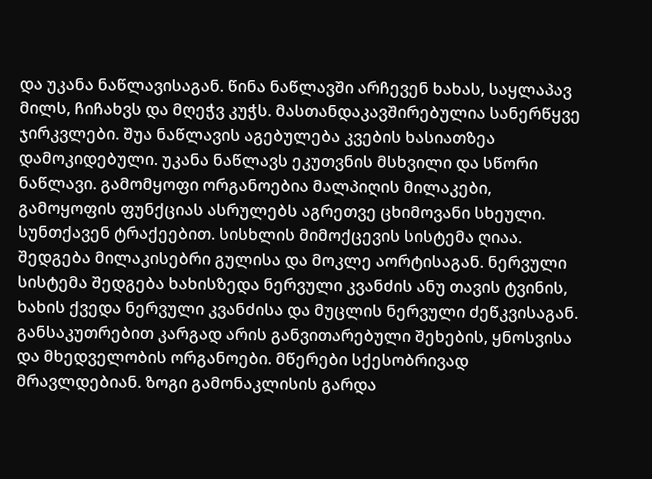და უკანა ნაწლავისაგან. წინა ნაწლავში არჩევენ ხახას, საყლაპავ მილს, ჩიჩახვს და მღეჭვ კუჭს. მასთანდაკავშირებულია სანერწყვე ჯირკვლები. შუა ნაწლავის აგებულება კვების ხასიათზეა დამოკიდებული. უკანა ნაწლავს ეკუთვნის მსხვილი და სწორი ნაწლავი. გამომყოფი ორგანოებია მალპიღის მილაკები, გამოყოფის ფუნქციას ასრულებს აგრეთვე ცხიმოვანი სხეული. სუნთქავენ ტრაქეებით. სისხლის მიმოქცევის სისტემა ღიაა. შედგება მილაკისებრი გულისა და მოკლე აორტისაგან. ნერვული სისტემა შედგება ხახისზედა ნერვული კვანძის ანუ თავის ტვინის, ხახის ქვედა ნერვული კვანძისა და მუცლის ნერვული ძეწკვისაგან. განსაკუთრებით კარგად არის განვითარებული შეხების, ყნოსვისა და მხედველობის ორგანოები. მწერები სქესობრივად მრავლდებიან. ზოგი გამონაკლისის გარდა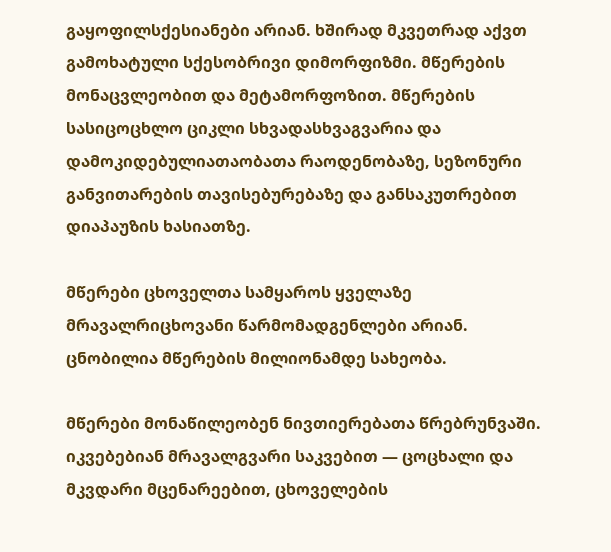გაყოფილსქესიანები არიან. ხშირად მკვეთრად აქვთ გამოხატული სქესობრივი დიმორფიზმი. მწერების მონაცვლეობით და მეტამორფოზით. მწერების სასიცოცხლო ციკლი სხვადასხვაგვარია და დამოკიდებულიათაობათა რაოდენობაზე, სეზონური განვითარების თავისებურებაზე და განსაკუთრებით დიაპაუზის ხასიათზე.

მწერები ცხოველთა სამყაროს ყველაზე მრავალრიცხოვანი წარმომადგენლები არიან. ცნობილია მწერების მილიონამდე სახეობა.

მწერები მონაწილეობენ ნივთიერებათა წრებრუნვაში. იკვებებიან მრავალგვარი საკვებით — ცოცხალი და მკვდარი მცენარეებით, ცხოველების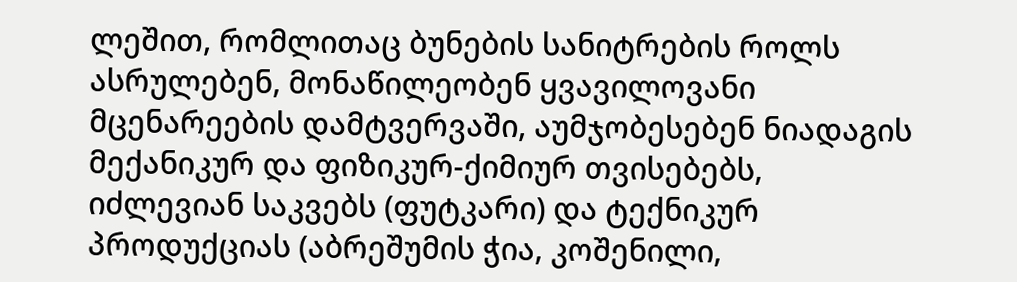ლეშით, რომლითაც ბუნების სანიტრების როლს ასრულებენ, მონაწილეობენ ყვავილოვანი მცენარეების დამტვერვაში, აუმჯობესებენ ნიადაგის მექანიკურ და ფიზიკურ-ქიმიურ თვისებებს, იძლევიან საკვებს (ფუტკარი) და ტექნიკურ პროდუქციას (აბრეშუმის ჭია, კოშენილი,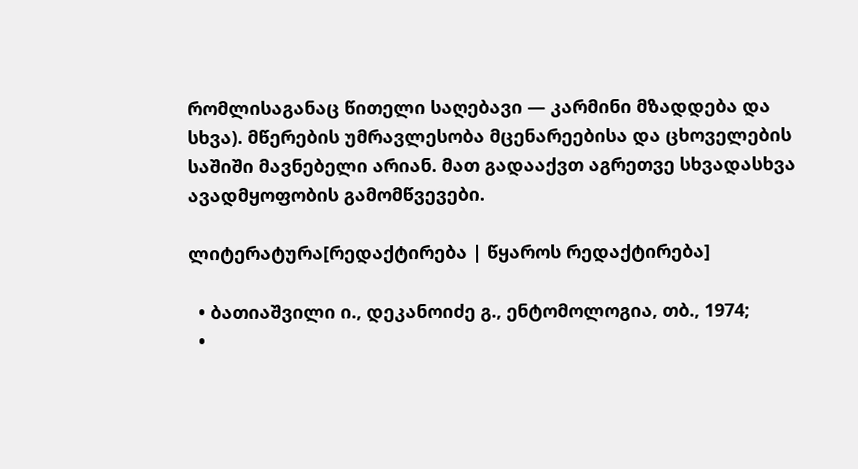რომლისაგანაც წითელი საღებავი — კარმინი მზადდება და სხვა). მწერების უმრავლესობა მცენარეებისა და ცხოველების საშიში მავნებელი არიან. მათ გადააქვთ აგრეთვე სხვადასხვა ავადმყოფობის გამომწვევები.

ლიტერატურა[რედაქტირება | წყაროს რედაქტირება]

  • ბათიაშვილი ი., დეკანოიძე გ., ენტომოლოგია, თბ., 1974;
  •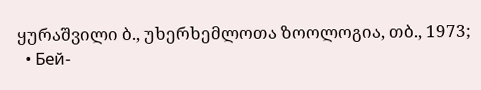ყურაშვილი ბ., უხერხემლოთა ზოოლოგია, თბ., 1973;
  • Бей-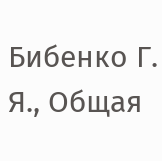Бибенко Г. Я., Общая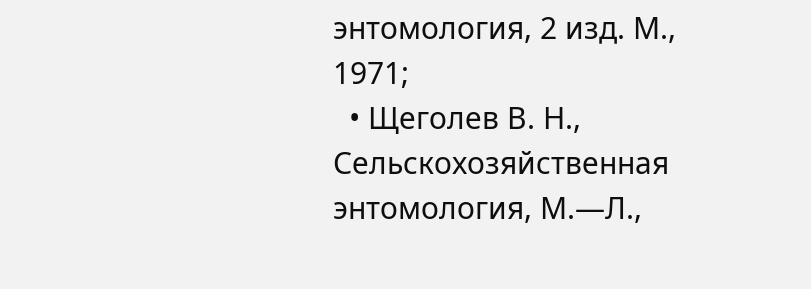энтомология, 2 изд. М., 1971;
  • Щеголев В. Н., Сельскохозяйственная энтомология, М.—Л.,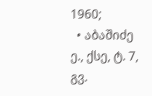1960;
  • აბაშიძე ე., ქსე, ტ. 7, გვ.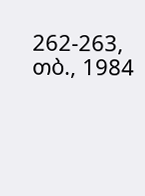262-263, თბ., 1984